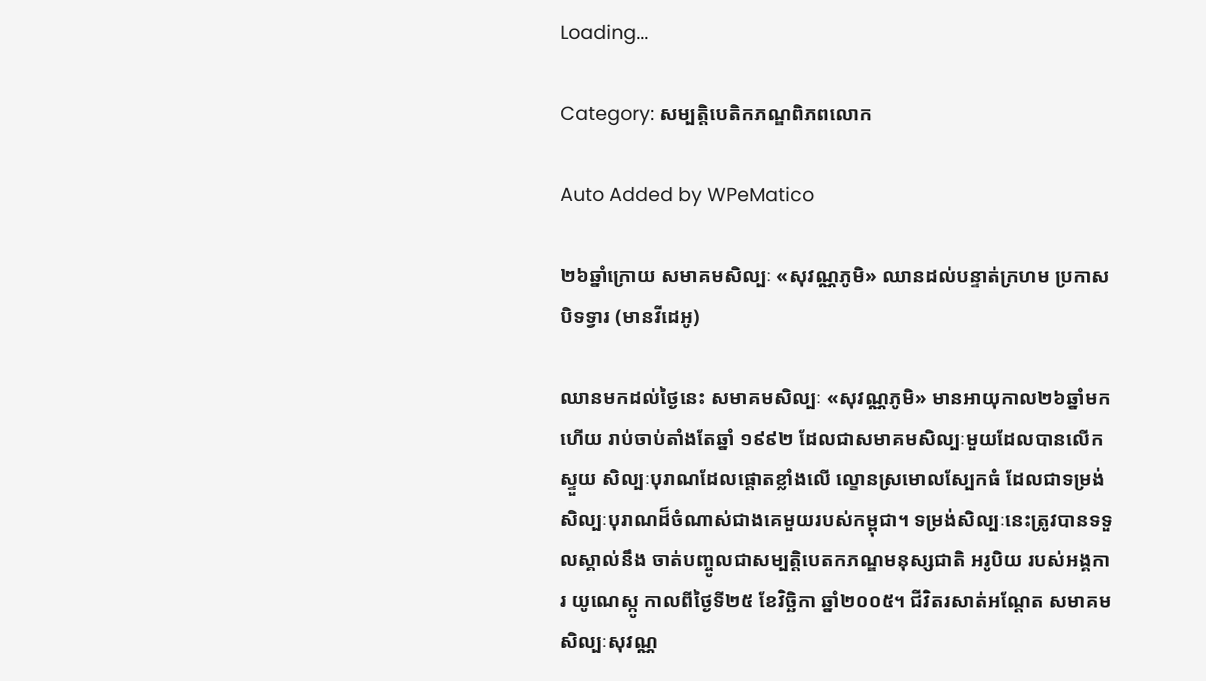Loading...

Category: សម្បត្តិបេតិកភណ្ឌពិភពលោក

Auto Added by WPeMatico

២៦ឆ្នាំក្រោយ សមាគមសិល្បៈ «សុវណ្ណភូមិ» ឈានដល់បន្ទាត់ក្រហម ប្រកាសបិទទ្វារ (មានវីដេអូ)

ឈានមកដល់ថ្ងៃនេះ សមាគមសិល្បៈ «សុវណ្ណភូមិ» មានអាយុកាល២៦ឆ្នាំមកហើយ រាប់ចាប់តាំងតែឆ្នាំ ១៩៩២ ដែលជាសមាគមសិល្បៈមួយដែលបានលើកស្ទួយ សិល្បៈបុរាណដែលផ្តោតខ្លាំងលើ ល្ខោនស្រមោលស្បែកធំ ដែលជាទម្រង់សិល្បៈបុរាណដ៏ចំណាស់ជាងគេមួយរបស់កម្ពុជា។ ទម្រង់សិល្បៈនេះត្រូវបានទទួលស្គាល់នឹង ចាត់បញ្ចូលជាសម្បត្តិបេតកភណ្ឌមនុស្សជាតិ អរូបិយ របស់អង្គការ យូណេស្កូ កាលពីថ្ងៃទី២៥ ខែវិច្ឆិកា ឆ្នាំ២០០៥។ ជីវិតរសាត់អណ្តែត សមាគមសិល្បៈសុវណ្ណ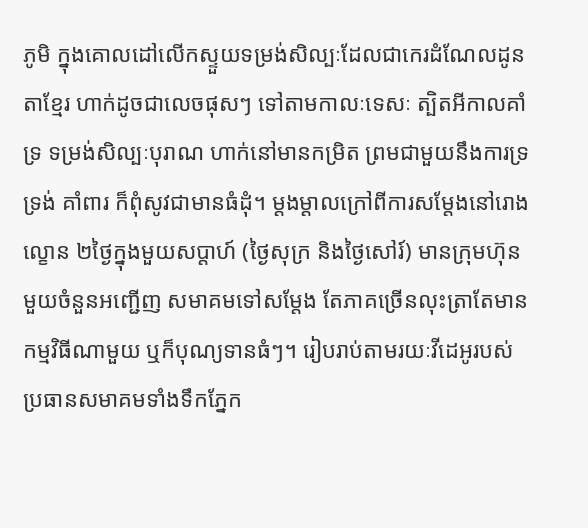ភូមិ ក្នុងគោលដៅលើកស្ទួយទម្រង់សិល្បៈដែលជាកេរដំណែលដូនតាខ្មែរ ហាក់ដូចជាលេចផុសៗ ទៅតាមកាលៈទេសៈ ត្បិតអីកាលគាំទ្រ ទម្រង់សិល្បៈបុរាណ ហាក់នៅមានកម្រិត ព្រមជាមួយនឹងការទ្រទ្រង់ គាំពារ ក៏ពុំសូវជាមានធំដុំ។ ម្តងម្តាលក្រៅពីការសម្តែងនៅរោងល្ខោន ២ថ្ងៃក្នុងមួយសប្តាហ៍ (ថ្ងៃសុក្រ និងថ្ងៃសៅរ៍) មានក្រុមហ៊ុនមួយចំនួនអញ្ជើញ សមាគមទៅសម្តែង តែភាគច្រើនលុះត្រាតែមានកម្មវិធីណាមួយ ឬក៏បុណ្យទានធំៗ។ រៀបរាប់តាមរយៈវីដេអូរបស់ប្រធានសមាគមទាំងទឹកភ្នែក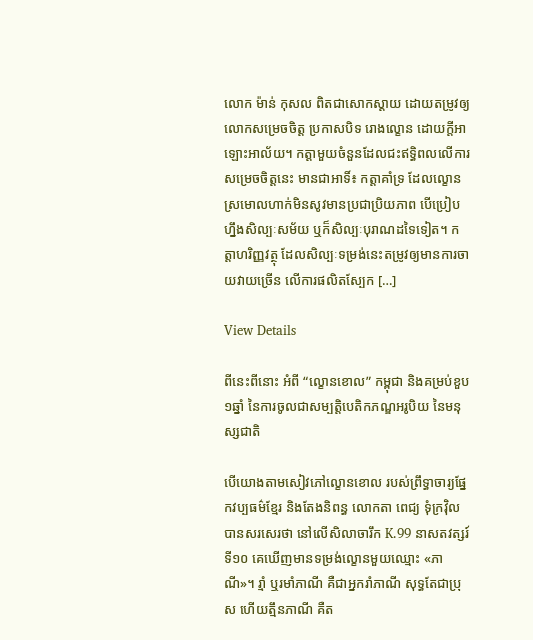លោក ម៉ាន់ កុសល ពិតជាសោកស្តាយ ដោយតម្រូវឲ្យលោកសម្រេចចិត្ត ប្រកាសបិទ រោងល្ខោន ដោយក្តីអាឡោះអាល័យ។ កត្តាមួយចំនួនដែលជះឥទ្ធិពលលើការសម្រេចចិត្តនេះ មានជាអាទិ៍៖ កត្តាគាំទ្រ ដែលល្ខោនស្រមោលហាក់មិនសូវមានប្រជាប្រិយភាព បើប្រៀបហ្នឹងសិល្បៈសម័យ ឬក៏សិល្បៈបុរាណដទៃទៀត។ កត្តាហរិញ្ញវត្ថុ ដែលសិល្បៈទម្រង់នេះតម្រូវឲ្យមានការចាយវាយច្រើន លើការផលិតស្បែក […]

View Details

ពីនេះពីនោះ អំពី “ល្ខោនខោល” កម្ពុជា និងគម្រប់ខួប១ឆ្នាំ នៃការចូលជាសម្បត្តិបេតិកភណ្ឌអរូបិយ នៃមនុស្សជាតិ

បើយោងតាមសៀវភៅល្ខោនខោល របស់ព្រឹទ្ធាចារ្យផ្នែកវប្បធម៌ខ្មែរ និងតែងនិពន្ធ លោកតា ពេជ្យ ទុំក្រវ៉ិល បានសរសេរថា នៅលើសិលាចារឹក K.99 នាសតវត្សរ៍ទី១០ គេឃើញមានទម្រង់ល្ខោនមួយឈ្មោះ «ភាណី»។ រ្មាំ ឬរមាំភាណី គឺជាអ្នករាំភាណី សុទ្ធតែជាប្រុស ហើយត្មឹនភាណី គឺត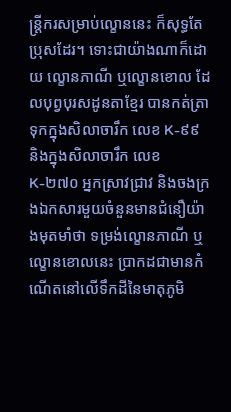ន្រ្តីករសម្រាប់ល្ខោននេះ ក៏សុទ្ធតែប្រុសដែរ។ ទោះជាយ៉ាងណាក៏ដោយ ល្ខោនភាណី ឬល្ខោនខោល ដែលបុព្វបុរសដូនតាខ្មែរ បានកត់ត្រាទុកក្នុងសិលាចារឹក លេខ K-៩៩ និងក្នុងសិលាចារឹក លេខ K-២៧០ អ្នកស្រាវជ្រាវ និងចងក្រងឯកសារមួយចំនួនមានជំនឿយ៉ាងមុតមាំថា ទម្រង់ល្ខោនភាណី ឬល្ខោនខោលនេះ ប្រាកដជាមានកំណើតនៅលើទឹកដីនៃមាតុភូមិ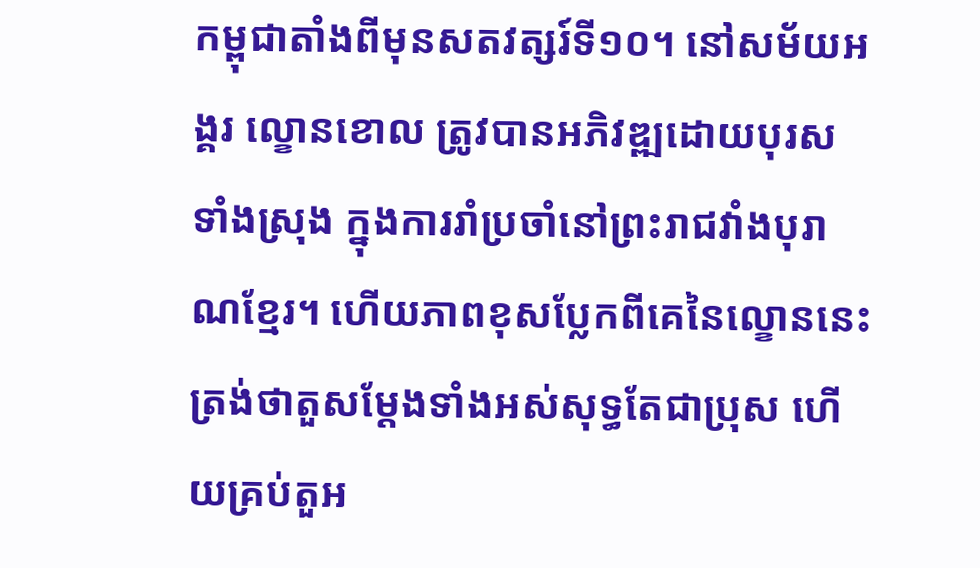កម្ពុជាតាំងពីមុនសតវត្សរ៍ទី១០។ នៅសម័យអង្គរ ល្ខោនខោល ត្រូវបានអភិវឌ្ឍដោយបុរសទាំងស្រុង ក្នុងការរាំប្រចាំនៅព្រះរាជវាំងបុរាណខ្មែរ។ ហើយភាពខុសប្លែកពីគេនៃល្ខោននេះ ត្រង់ថាតួសម្ដែងទាំងអស់សុទ្ធតែជាប្រុស ហើយគ្រប់តួអ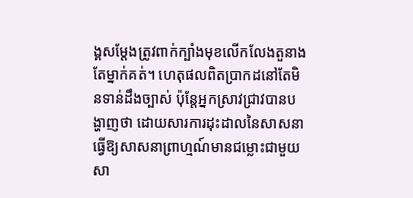ង្គសម្ដែងត្រូវពាក់ក្បាំងមុខលើកលែងតួនាងតែម្នាក់គត់។ ហេតុផលពិតប្រាកដនៅតែមិនទាន់ដឹងច្បាស់ ប៉ុន្តែអ្នកស្រាវជ្រាវបានបង្ហាញថា ដោយសារការដុះដាលនៃសាសនាធ្វើឱ្យសាសនាព្រាហ្មណ៍មានជម្លោះជាមួយសា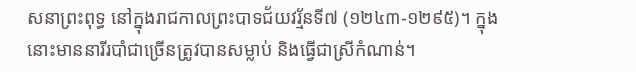សនាព្រះពុទ្ធ នៅក្នុងរាជកាលព្រះបាទជ័យវរ្ម័នទី៧ (១២៤៣-១២៩៥)។ ក្នុងនោះមាននារីរបាំជាច្រើនត្រូវបានសម្លាប់ និងធ្វើជាស្រីកំណាន់។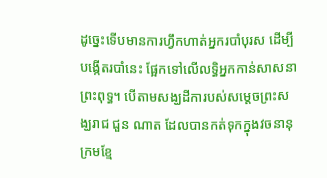ដូច្នេះទើបមានការហ្វឹកហាត់អ្នករបាំបុរស ដើម្បីបង្កើតរបាំនេះ ផ្អែកទៅលើលទ្ធិអ្នកកាន់សាសនាព្រះពុទ្ធ។ បើតាមសង្ឃដីការបស់សម្តេចព្រះសង្ឃរាជ ជួន ណាត ដែលបានកត់ទុកក្នុងវចនានុក្រមខ្មែ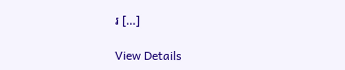រ […]

View Details